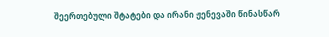შეერთებული შტატები და ირანი ჟენევაში წინასწარ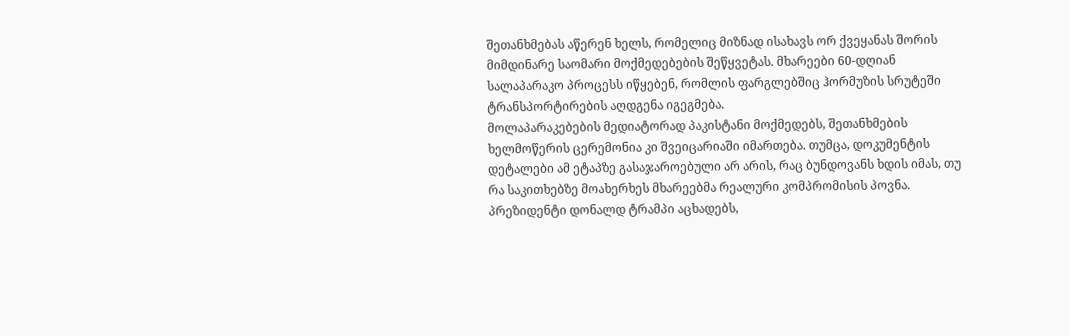შეთანხმებას აწერენ ხელს, რომელიც მიზნად ისახავს ორ ქვეყანას შორის მიმდინარე საომარი მოქმედებების შეწყვეტას. მხარეები 60-დღიან სალაპარაკო პროცესს იწყებენ, რომლის ფარგლებშიც ჰორმუზის სრუტეში ტრანსპორტირების აღდგენა იგეგმება.
მოლაპარაკებების მედიატორად პაკისტანი მოქმედებს, შეთანხმების ხელმოწერის ცერემონია კი შვეიცარიაში იმართება. თუმცა, დოკუმენტის დეტალები ამ ეტაპზე გასაჯაროებული არ არის, რაც ბუნდოვანს ხდის იმას, თუ რა საკითხებზე მოახერხეს მხარეებმა რეალური კომპრომისის პოვნა.
პრეზიდენტი დონალდ ტრამპი აცხადებს,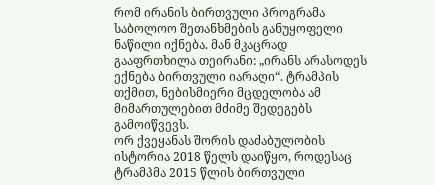რომ ირანის ბირთვული პროგრამა საბოლოო შეთანხმების განუყოფელი ნაწილი იქნება. მან მკაცრად გააფრთხილა თეირანი: „ირანს არასოდეს ექნება ბირთვული იარაღი“. ტრამპის თქმით, ნებისმიერი მცდელობა ამ მიმართულებით მძიმე შედეგებს გამოიწვევს.
ორ ქვეყანას შორის დაძაბულობის ისტორია 2018 წელს დაიწყო, როდესაც ტრამპმა 2015 წლის ბირთვული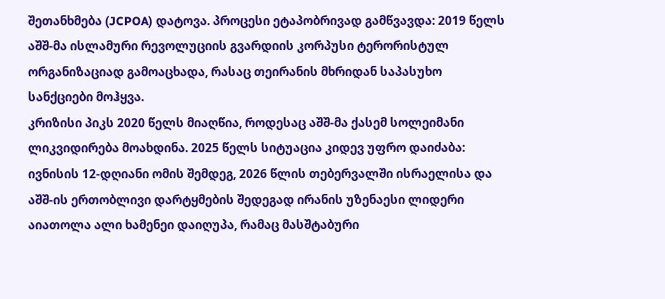შეთანხმება (JCPOA) დატოვა. პროცესი ეტაპობრივად გამწვავდა: 2019 წელს აშშ-მა ისლამური რევოლუციის გვარდიის კორპუსი ტერორისტულ ორგანიზაციად გამოაცხადა, რასაც თეირანის მხრიდან საპასუხო სანქციები მოჰყვა.
კრიზისი პიკს 2020 წელს მიაღწია, როდესაც აშშ-მა ქასემ სოლეიმანი ლიკვიდირება მოახდინა. 2025 წელს სიტუაცია კიდევ უფრო დაიძაბა: ივნისის 12-დღიანი ომის შემდეგ, 2026 წლის თებერვალში ისრაელისა და აშშ-ის ერთობლივი დარტყმების შედეგად ირანის უზენაესი ლიდერი აიათოლა ალი ხამენეი დაიღუპა, რამაც მასშტაბური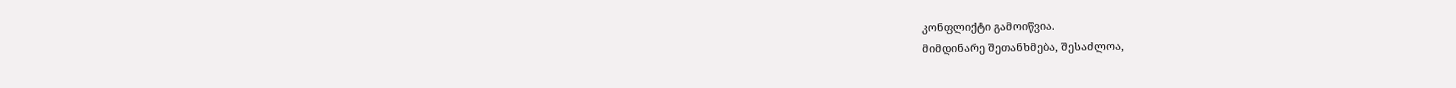კონფლიქტი გამოიწვია.
მიმდინარე შეთანხმება, შესაძლოა,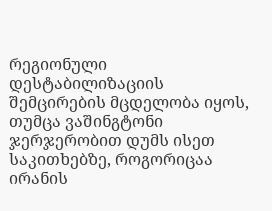რეგიონული დესტაბილიზაციის შემცირების მცდელობა იყოს, თუმცა ვაშინგტონი ჯერჯერობით დუმს ისეთ საკითხებზე, როგორიცაა ირანის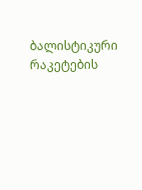ბალისტიკური რაკეტების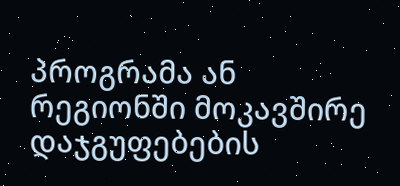პროგრამა ან რეგიონში მოკავშირე დაჯგუფებების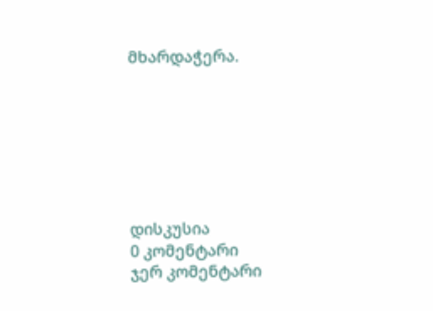მხარდაჭერა.







დისკუსია
0 კომენტარი
ჯერ კომენტარი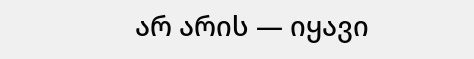არ არის — იყავი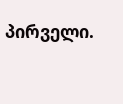პირველი.